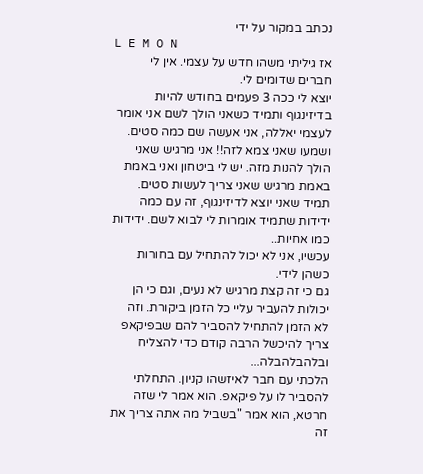נכתב במקור על ידי
L E M O N
אז גיליתי משהו חדש על עצמי. אין לי חברים שדומים לי.
יוצא לי ככה 3 פעמים בחודש להיות בדיזינגוף ותמיד כשאני הולך לשם אני אומר לעצמי יאללה, אני אעשה שם כמה סטים.
ושמעו שאני צמא לזה!! אני מרגיש שאני הולך להנות מזה. יש לי ביטחון ואני באמת באמת מרגיש שאני צריך לעשות סטים.
תמיד שאני יוצא לדיזינגוף, זה עם כמה ידידות שתמיד אומרות לי לבוא לשם. ידידות כמו אחיות..
עכשיו, אני לא יכול להתחיל עם בחורות כשהן לידי.
גם כי זה קצת מרגיש לא נעים, וגם כי הן יכולות להעביר עליי כל הזמן ביקורת. וזה לא הזמן להתחיל להסביר להם שבפיקאפ צריך להיכשל הרבה קודם כדי להצליח ובלהבלהבלה...
הלכתי עם חבר לאיזשהו קניון. התחלתי להסביר לו על פיקאפ. הוא אמר לי שזה חרטא, הוא אמר "בשביל מה אתה צריך את זה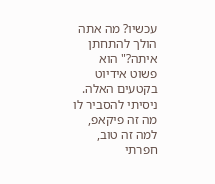עכשיו? מה אתה הולך להתחתן איתה?" הוא פשוט אידיוט בקטעים האלה. ניסיתי להסביר לו מה זה פיקאפ, למה זה טוב, חפרתי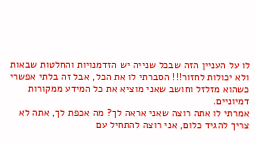לו על העניין הזה שבכל שנייה יש הזדמנויות והחלטות שבאות ולא יכולות לחזור!!! הסברתי לו את הכל, אבל זה בלתי אפשרי כשהוא מזלזל וחושב שאני מוציא את כל המידע ממקורות דמיוניים.
אמרתי לו אתה רוצה שאני אראה לך? מה אכפת לך, אתה לא צריך להגיד כלום, אני רוצה להתחיל עם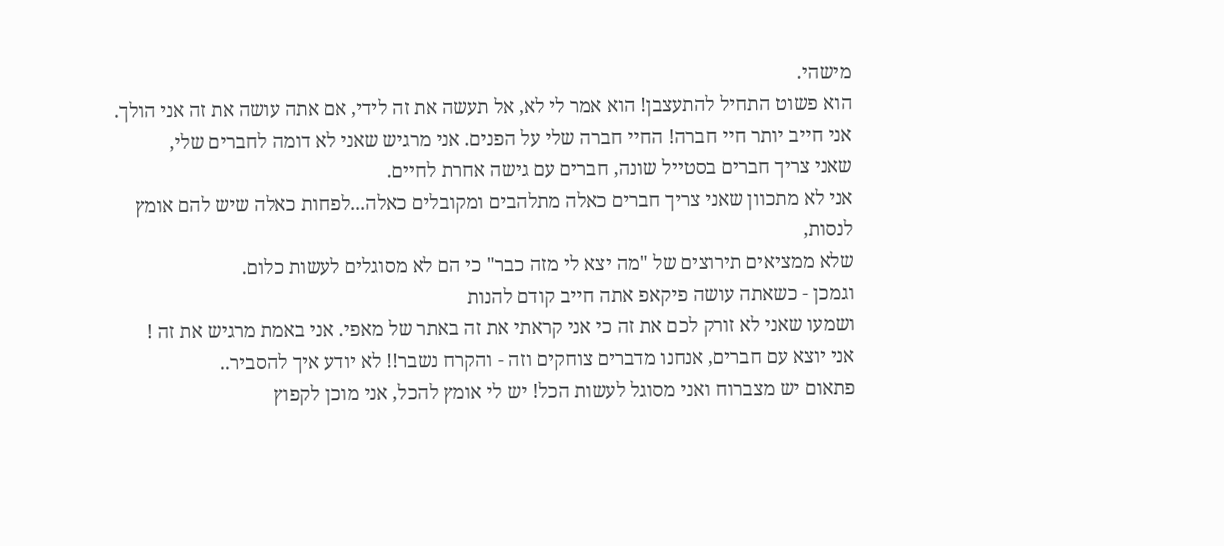מישהי.
הוא פשוט התחיל להתעצבן! הוא אמר לי לא, אל תעשה את זה לידי, אם אתה עושה את זה אני הולך.
אני חייב יותר חיי חברה! החיי חברה שלי על הפנים. אני מרגיש שאני לא דומה לחברים שלי,
שאני צריך חברים בסטייל שונה, חברים עם גישה אחרת לחיים.
אני לא מתכוון שאני צריך חברים כאלה מתלהבים ומקובלים כאלה...לפחות כאלה שיש להם אומץ לנסות,
שלא ממציאים תירוצים של "מה יצא לי מזה כבר" כי הם לא מסוגלים לעשות כלום.
וגמכן - כשאתה עושה פיקאפ אתה חייב קודם להנות
ושמעו שאני לא זורק לכם את זה כי אני קראתי את זה באתר של מאפי. אני באמת מרגיש את זה !
אני יוצא עם חברים, אנחנו מדברים צוחקים וזה - והקרח נשבר!! לא יודע איך להסביר..
פתאום יש מצברוח ואני מסוגל לעשות הכל! יש לי אומץ להכל, אני מוכן לקפוץ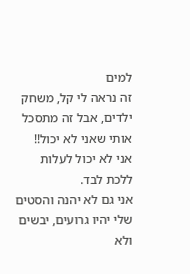למים
זה נראה לי קל, משחק ילדים, אבל זה מתסכל אותי שאני לא יכול!!
אני לא יכול לעלות ללכת לבד.
אני גם לא יהנה והסטים שלי יהיו גרועים, יבשים ולא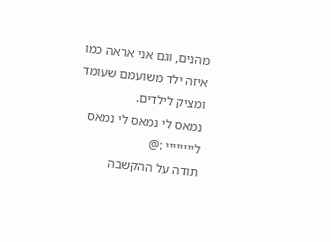מהנים, וגם אני אראה כמו איזה ילד משועמם שעומד ומציק לילדים.
נמאס לי נמאס לי נמאס ליייייייי :@
תודה על ההקשבה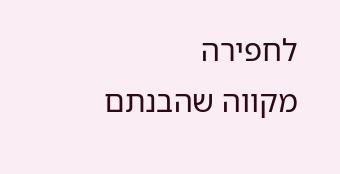לחפירה
מקווה שהבנתם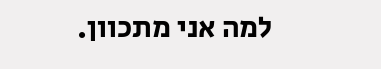למה אני מתכוון.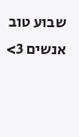שבוע טוב אנשים 3>